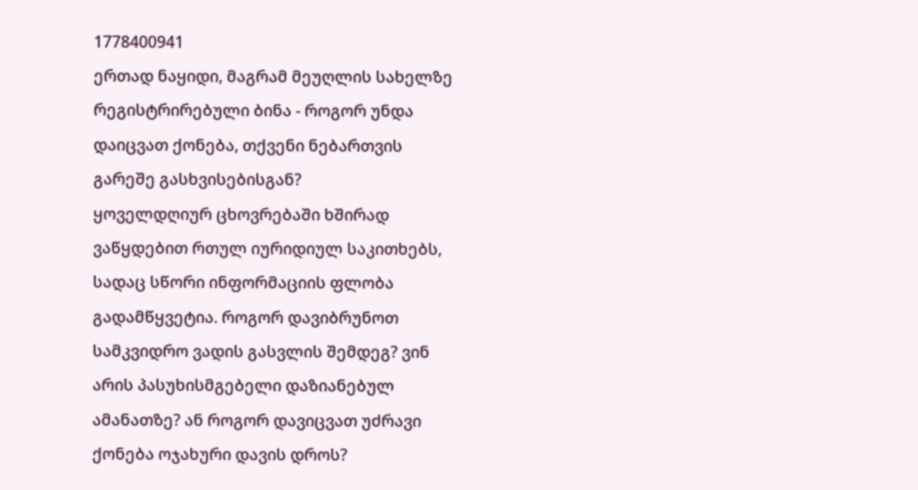1778400941
ერთად ნაყიდი, მაგრამ მეუღლის სახელზე რეგისტრირებული ბინა - როგორ უნდა დაიცვათ ქონება, თქვენი ნებართვის გარეშე გასხვისებისგან?
ყოველდღიურ ცხოვრებაში ხშირად ვაწყდებით რთულ იურიდიულ საკითხებს, სადაც სწორი ინფორმაციის ფლობა გადამწყვეტია. როგორ დავიბრუნოთ სამკვიდრო ვადის გასვლის შემდეგ? ვინ არის პასუხისმგებელი დაზიანებულ ამანათზე? ან როგორ დავიცვათ უძრავი ქონება ოჯახური დავის დროს?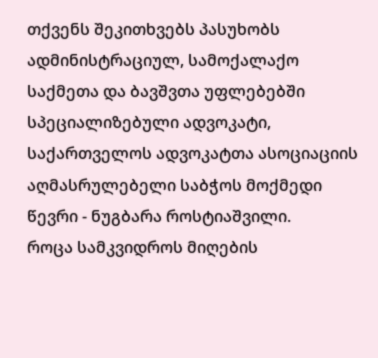თქვენს შეკითხვებს პასუხობს ადმინისტრაციულ, სამოქალაქო საქმეთა და ბავშვთა უფლებებში სპეციალიზებული ადვოკატი, საქართველოს ადვოკატთა ასოციაციის აღმასრულებელი საბჭოს მოქმედი წევრი - ნუგბარა როსტიაშვილი.
როცა სამკვიდროს მიღების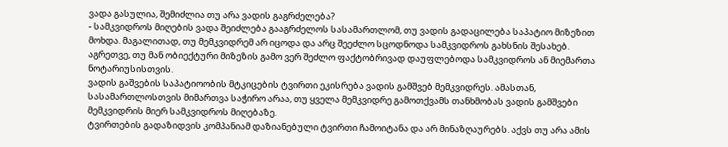ვადა გასულია, შემიძლია თუ არა ვადის გაგრძელება?
- სამკვიდროს მიღების ვადა შეიძლება გააგრძელოს სასამართლომ, თუ ვადის გადაცილება საპატიო მიზეზით მოხდა. მაგალითად, თუ მემკვიდრემ არ იცოდა და არც შეეძლო სცოდნოდა სამკვიდროს გახსნის შესახებ. აგრეთვე, თუ მან ობიექტური მიზეზის გამო ვერ შეძლო ფაქტობრივად დაუფლებოდა სამკვიდროს ან მიემართა ნოტარიუსისთვის.
ვადის გაშვების საპატიოობის მტკიცების ტვირთი ეკისრება ვადის გამშვებ მემკვიდრეს. ამასთან, სასამართლოსთვის მიმართვა საჭირო არაა, თუ ყველა მემკვიდრე გამოთქვამს თანხმობას ვადის გამშვები მემკვიდრის მიერ სამკვიდროს მიღებაზე.
ტვირთების გადაზიდვის კომპანიამ დაზიანებული ტვირთი ჩამოიტანა და არ მინაზღაურებს. აქვს თუ არა ამის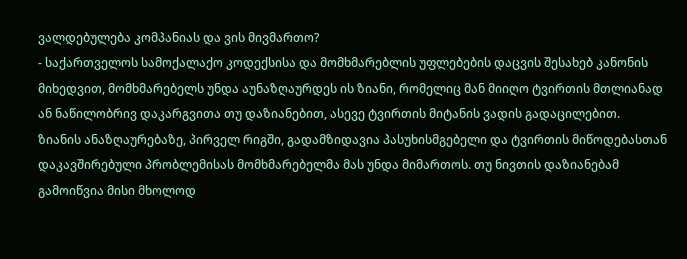ვალდებულება კომპანიას და ვის მივმართო?
- საქართველოს სამოქალაქო კოდექსისა და მომხმარებლის უფლებების დაცვის შესახებ კანონის მიხედვით, მომხმარებელს უნდა აუნაზღაურდეს ის ზიანი, რომელიც მან მიიღო ტვირთის მთლიანად ან ნაწილობრივ დაკარგვითა თუ დაზიანებით, ასევე ტვირთის მიტანის ვადის გადაცილებით.
ზიანის ანაზღაურებაზე, პირველ რიგში, გადამზიდავია პასუხისმგებელი და ტვირთის მიწოდებასთან დაკავშირებული პრობლემისას მომხმარებელმა მას უნდა მიმართოს. თუ ნივთის დაზიანებამ გამოიწვია მისი მხოლოდ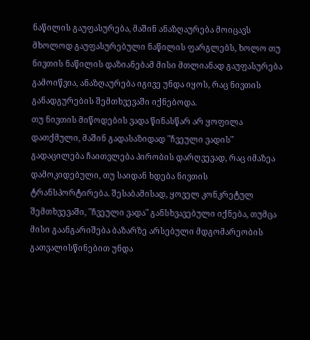ნაწილის გაუფასურება, მაშინ ანაზღაურება მოიცავს მხოლოდ გაუფასურებული ნაწილის ფარგლებს, ხოლო თუ ნივთის ნაწილის დაზიანებამ მისი მთლიანად გაუფასურება გამოიწვია, ანაზღაურება იგივე უნდა იყოს, რაც ნივთის განადგურების შემთხვევაში იქნებოდა.
თუ ნივთის მიწოდების ვადა წინასწარ არ ყოფილა დათქმული, მაშინ გადასაზიდად "ჩვეული ვადის" გადაცილება ჩაითვლება პირობის დარღვევად, რაც იმაზეა დამოკიდებული, თუ საიდან ხდება ნივთის ტრანსპორტირება. შესაბამისად, ყოველ კონკრეტულ შემთხვევაში, "ჩვეული ვადა" განსხვავებული იქნება, თუმცა მისი გაანგარიშება ბაზარზე არსებული მდგომარეობის გათვალისწინებით უნდა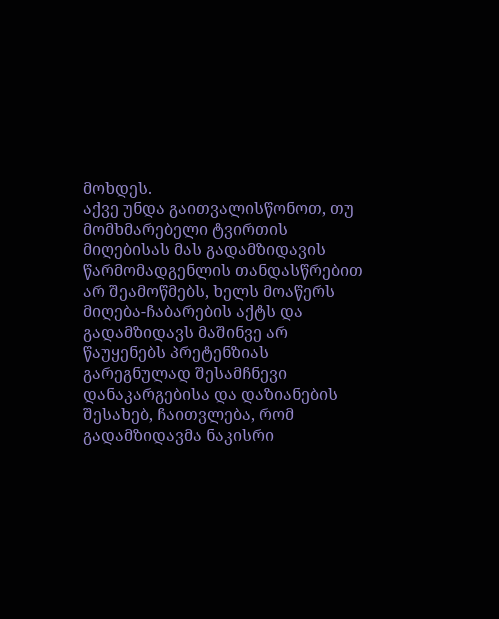მოხდეს.
აქვე უნდა გაითვალისწონოთ, თუ მომხმარებელი ტვირთის მიღებისას მას გადამზიდავის წარმომადგენლის თანდასწრებით არ შეამოწმებს, ხელს მოაწერს მიღება-ჩაბარების აქტს და გადამზიდავს მაშინვე არ წაუყენებს პრეტენზიას გარეგნულად შესამჩნევი დანაკარგებისა და დაზიანების შესახებ, ჩაითვლება, რომ გადამზიდავმა ნაკისრი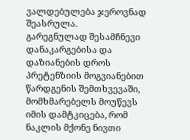ვალდებულება ჯეროვნად შეასრულა.
გარეგნულად შესამჩნევი დანაკარგებისა და დაზიანების დროს პრეტენზიის მოგვიანებით წარდგენის შემთხვევაში, მომხმარებელს მოუწევს იმის დამტკიცება, რომ ნაკლის მქონე ნივთი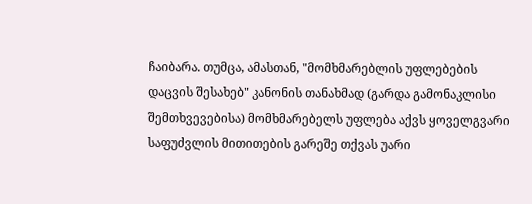ჩაიბარა. თუმცა, ამასთან, "მომხმარებლის უფლებების დაცვის შესახებ" კანონის თანახმად (გარდა გამონაკლისი შემთხვევებისა) მომხმარებელს უფლება აქვს ყოველგვარი საფუძვლის მითითების გარეშე თქვას უარი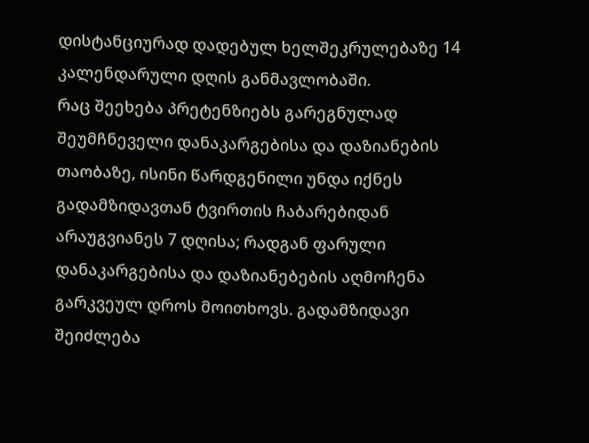დისტანციურად დადებულ ხელშეკრულებაზე 14 კალენდარული დღის განმავლობაში.
რაც შეეხება პრეტენზიებს გარეგნულად შეუმჩნეველი დანაკარგებისა და დაზიანების თაობაზე, ისინი წარდგენილი უნდა იქნეს გადამზიდავთან ტვირთის ჩაბარებიდან არაუგვიანეს 7 დღისა; რადგან ფარული დანაკარგებისა და დაზიანებების აღმოჩენა გარკვეულ დროს მოითხოვს. გადამზიდავი შეიძლება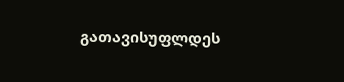გათავისუფლდეს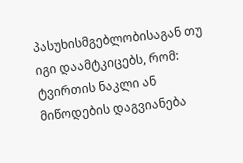პასუხისმგებლობისაგან თუ იგი დაამტკიცებს, რომ: ტვირთის ნაკლი ან მიწოდების დაგვიანება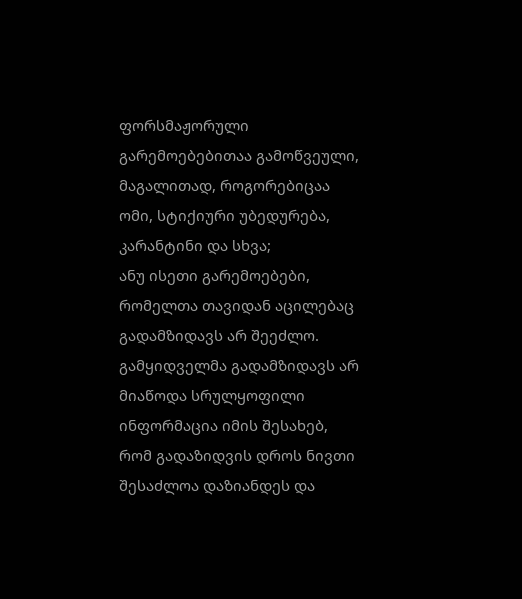ფორსმაჟორული გარემოებებითაა გამოწვეული, მაგალითად, როგორებიცაა ომი, სტიქიური უბედურება, კარანტინი და სხვა;
ანუ ისეთი გარემოებები, რომელთა თავიდან აცილებაც გადამზიდავს არ შეეძლო. გამყიდველმა გადამზიდავს არ მიაწოდა სრულყოფილი ინფორმაცია იმის შესახებ, რომ გადაზიდვის დროს ნივთი შესაძლოა დაზიანდეს და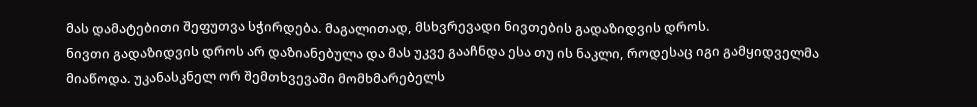მას დამატებითი შეფუთვა სჭირდება. მაგალითად, მსხვრევადი ნივთების გადაზიდვის დროს.
ნივთი გადაზიდვის დროს არ დაზიანებულა და მას უკვე გააჩნდა ესა თუ ის ნაკლი, როდესაც იგი გამყიდველმა მიაწოდა. უკანასკნელ ორ შემთხვევაში მომხმარებელს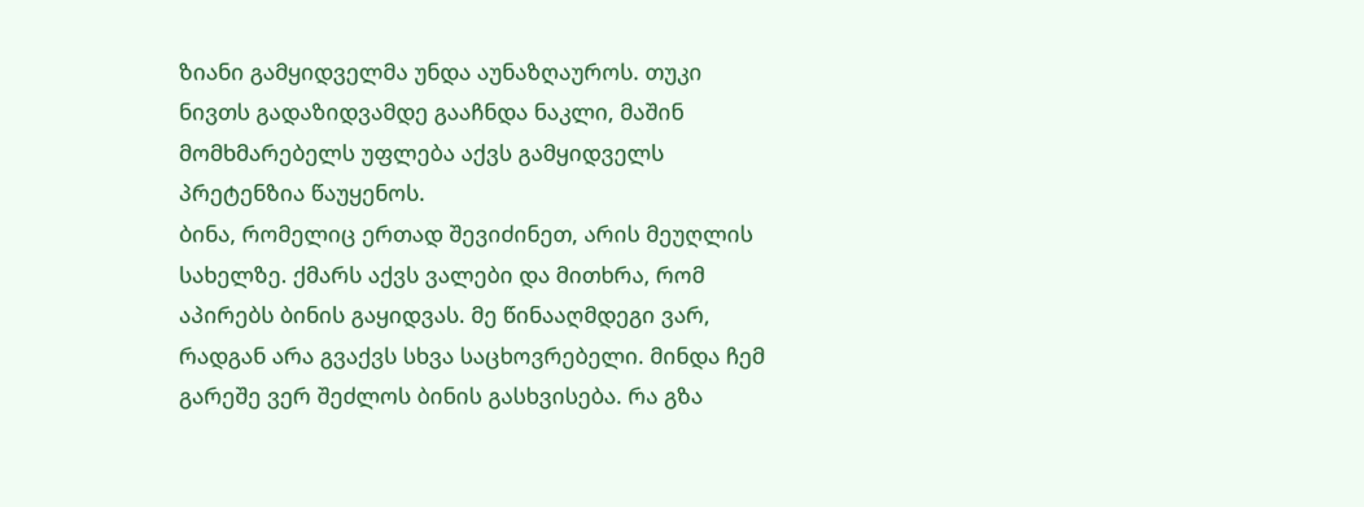ზიანი გამყიდველმა უნდა აუნაზღაუროს. თუკი ნივთს გადაზიდვამდე გააჩნდა ნაკლი, მაშინ მომხმარებელს უფლება აქვს გამყიდველს პრეტენზია წაუყენოს.
ბინა, რომელიც ერთად შევიძინეთ, არის მეუღლის სახელზე. ქმარს აქვს ვალები და მითხრა, რომ აპირებს ბინის გაყიდვას. მე წინააღმდეგი ვარ, რადგან არა გვაქვს სხვა საცხოვრებელი. მინდა ჩემ გარეშე ვერ შეძლოს ბინის გასხვისება. რა გზა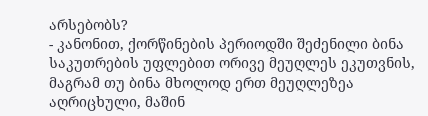არსებობს?
- კანონით, ქორწინების პერიოდში შეძენილი ბინა საკუთრების უფლებით ორივე მეუღლეს ეკუთვნის, მაგრამ თუ ბინა მხოლოდ ერთ მეუღლეზეა აღრიცხული, მაშინ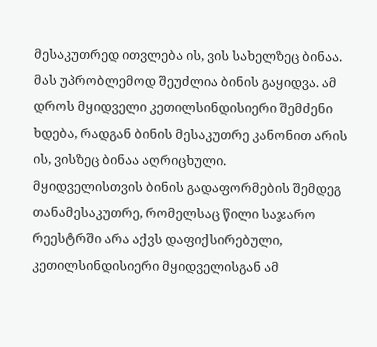მესაკუთრედ ითვლება ის, ვის სახელზეც ბინაა. მას უპრობლემოდ შეუძლია ბინის გაყიდვა. ამ დროს მყიდველი კეთილსინდისიერი შემძენი ხდება, რადგან ბინის მესაკუთრე კანონით არის ის, ვისზეც ბინაა აღრიცხული.
მყიდველისთვის ბინის გადაფორმების შემდეგ თანამესაკუთრე, რომელსაც წილი საჯარო რეესტრში არა აქვს დაფიქსირებული, კეთილსინდისიერი მყიდველისგან ამ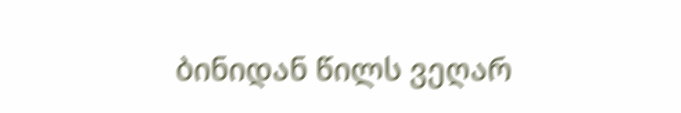ბინიდან წილს ვეღარ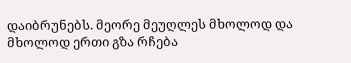დაიბრუნებს. მეორე მეუღლეს მხოლოდ და მხოლოდ ერთი გზა რჩება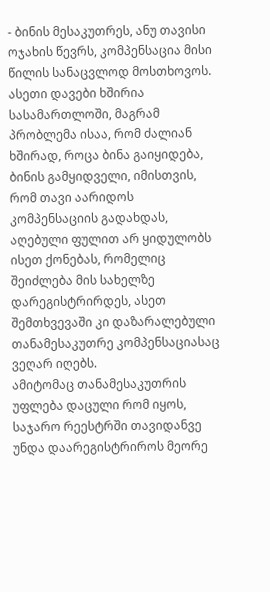- ბინის მესაკუთრეს, ანუ თავისი ოჯახის წევრს, კომპენსაცია მისი წილის სანაცვლოდ მოსთხოვოს.
ასეთი დავები ხშირია სასამართლოში, მაგრამ პრობლემა ისაა, რომ ძალიან ხშირად, როცა ბინა გაიყიდება, ბინის გამყიდველი, იმისთვის, რომ თავი აარიდოს კომპენსაციის გადახდას, აღებული ფულით არ ყიდულობს ისეთ ქონებას, რომელიც შეიძლება მის სახელზე დარეგისტრირდეს, ასეთ შემთხვევაში კი დაზარალებული თანამესაკუთრე კომპენსაციასაც ვეღარ იღებს.
ამიტომაც თანამესაკუთრის უფლება დაცული რომ იყოს, საჯარო რეესტრში თავიდანვე უნდა დაარეგისტრიროს მეორე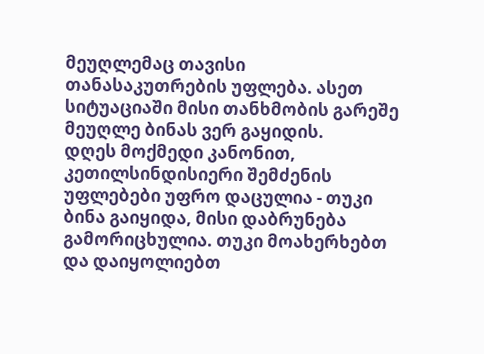მეუღლემაც თავისი თანასაკუთრების უფლება. ასეთ სიტუაციაში მისი თანხმობის გარეშე მეუღლე ბინას ვერ გაყიდის.
დღეს მოქმედი კანონით, კეთილსინდისიერი შემძენის უფლებები უფრო დაცულია - თუკი ბინა გაიყიდა, მისი დაბრუნება გამორიცხულია. თუკი მოახერხებთ და დაიყოლიებთ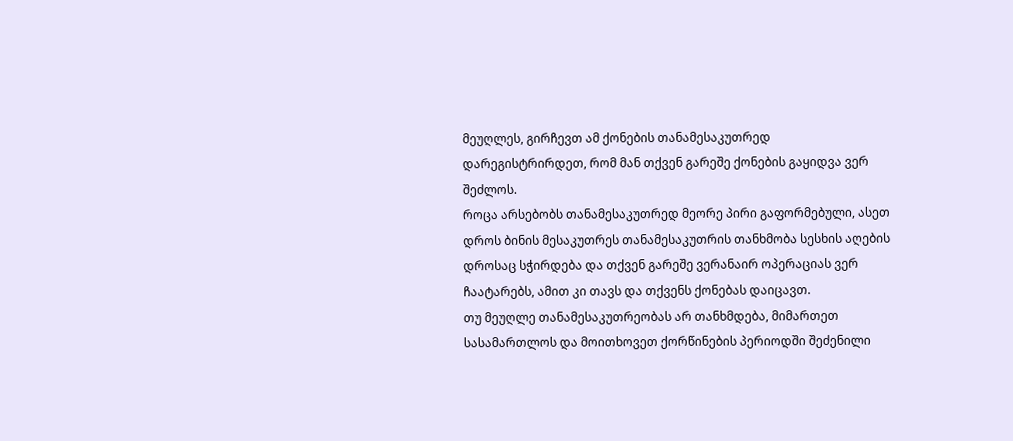მეუღლეს, გირჩევთ ამ ქონების თანამესაკუთრედ დარეგისტრირდეთ, რომ მან თქვენ გარეშე ქონების გაყიდვა ვერ შეძლოს.
როცა არსებობს თანამესაკუთრედ მეორე პირი გაფორმებული, ასეთ დროს ბინის მესაკუთრეს თანამესაკუთრის თანხმობა სესხის აღების დროსაც სჭირდება და თქვენ გარეშე ვერანაირ ოპერაციას ვერ ჩაატარებს, ამით კი თავს და თქვენს ქონებას დაიცავთ.
თუ მეუღლე თანამესაკუთრეობას არ თანხმდება, მიმართეთ სასამართლოს და მოითხოვეთ ქორწინების პერიოდში შეძენილი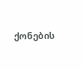ქონების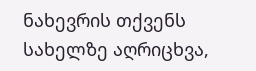ნახევრის თქვენს სახელზე აღრიცხვა,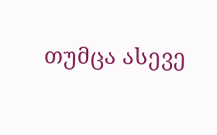თუმცა ასევე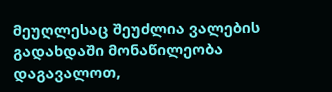მეუღლესაც შეუძლია ვალების გადახდაში მონაწილეობა დაგავალოთ,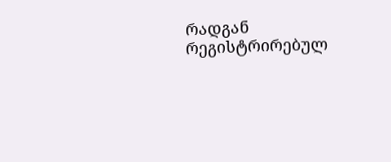რადგან რეგისტრირებულ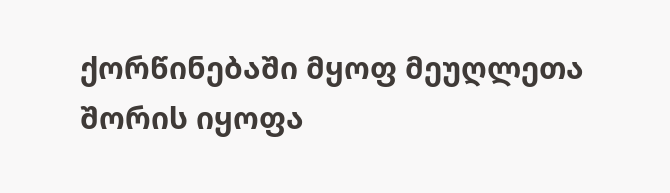ქორწინებაში მყოფ მეუღლეთა შორის იყოფა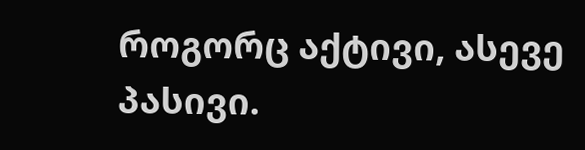როგორც აქტივი, ასევე პასივი.